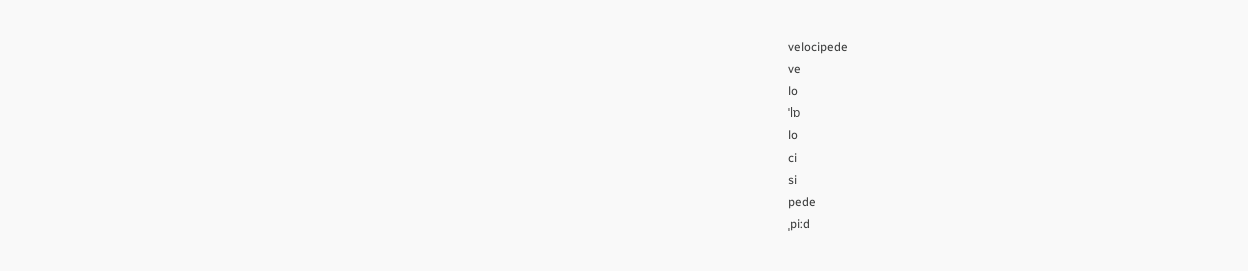velocipede
ve
lo
ˈlɒ
lo
ci
si
pede
ˌpi:d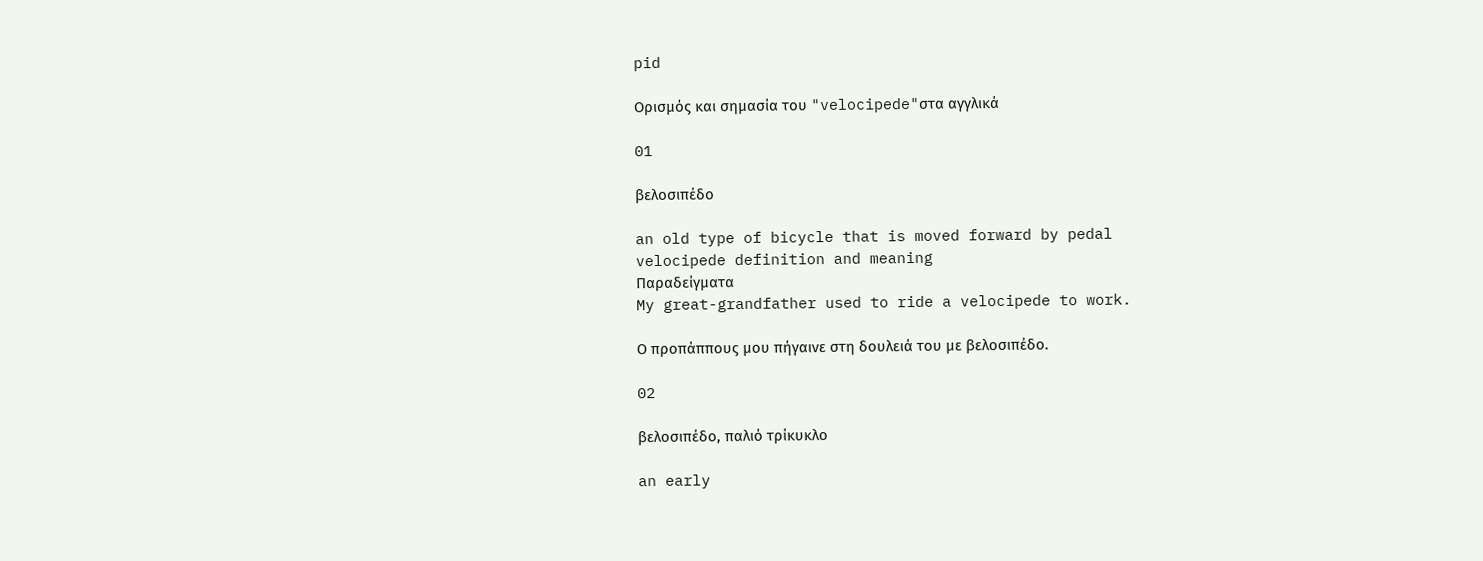pid

Ορισμός και σημασία του "velocipede"στα αγγλικά

01

βελοσιπέδο

an old type of bicycle that is moved forward by pedal
velocipede definition and meaning
Παραδείγματα
My great-grandfather used to ride a velocipede to work.

Ο προπάππους μου πήγαινε στη δουλειά του με βελοσιπέδο.

02

βελοσιπέδο, παλιό τρίκυκλο

an early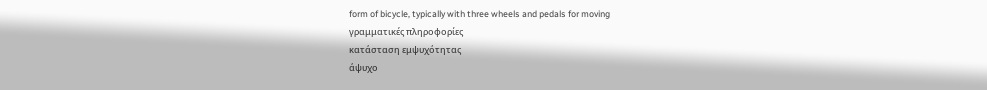form of bicycle, typically with three wheels and pedals for moving
γραμματικές πληροφορίες
κατάσταση εμψυχότητας
άψυχο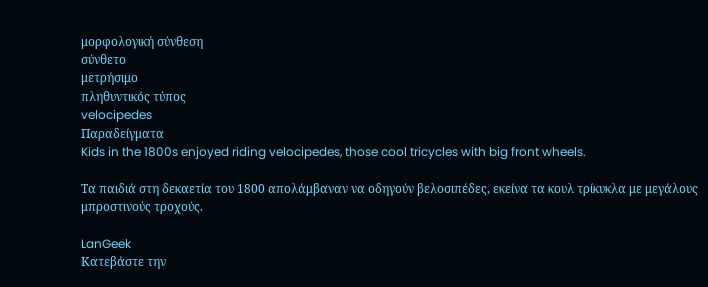μορφολογική σύνθεση
σύνθετο
μετρήσιμο
πληθυντικός τύπος
velocipedes
Παραδείγματα
Kids in the 1800s enjoyed riding velocipedes, those cool tricycles with big front wheels.

Τα παιδιά στη δεκαετία του 1800 απολάμβαναν να οδηγούν βελοσιπέδες, εκείνα τα κουλ τρίκυκλα με μεγάλους μπροστινούς τροχούς.

LanGeek
Κατεβάστε την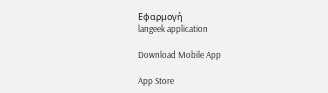Εφαρμογή
langeek application

Download Mobile App

App Store